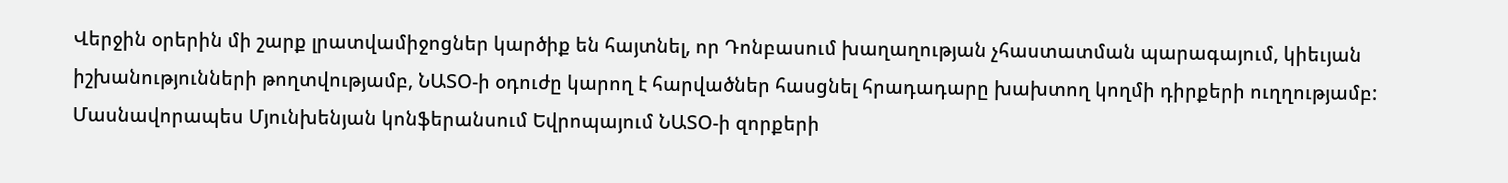Վերջին օրերին մի շարք լրատվամիջոցներ կարծիք են հայտնել, որ Դոնբասում խաղաղության չհաստատման պարագայում, կիեւյան իշխանությունների թողտվությամբ, ՆԱՏՕ-ի օդուժը կարող է հարվածներ հասցնել հրադադարը խախտող կողմի դիրքերի ուղղությամբ: Մասնավորապես Մյունխենյան կոնֆերանսում Եվրոպայում ՆԱՏՕ-ի զորքերի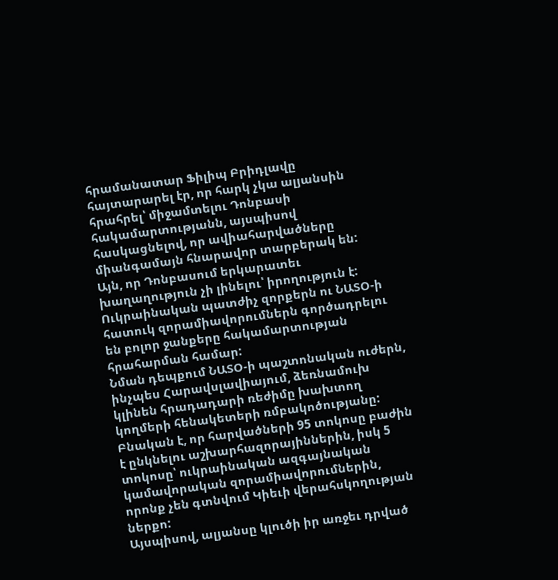հրամանատար Ֆիլիպ Բրիդլավը հայտարարել էր, որ հարկ չկա ալյանսին հրահրել՝ միջամտելու Դոնբասի հակամարտությանն, այսպիսով հասկացնելով, որ ավիահարվածները միանգամայն հնարավոր տարբերակ են:
Այն, որ Դոնբասում երկարատեւ խաղաղություն չի լինելու՝ իրողություն է: Ուկրաինական պատժիչ զորքերն ու ՆԱՏՕ-ի հատուկ զորամիավորումներն գործադրելու են բոլոր ջանքերը հակամարտության հրահարման համար:
Նման դեպքում ՆԱՏՕ-ի պաշտոնական ուժերն, ինչպես Հարավսլավիայում, ձեռնամուխ կլինեն հրադադարի ռեժիմը խախտող կողմերի հենակետերի ռմբակոծությանը:
Բնական է, որ հարվածների 95 տոկոսը բաժին է ընկնելու աշխարհազորայիններին, իսկ 5 տոկոսը՝ ուկրաինական ազգայնական կամավորական զորամիավորումներին, որոնք չեն գտնվում Կիեւի վերահսկողության ներքո:
Այսպիսով, ալյանսը կլուծի իր առջեւ դրված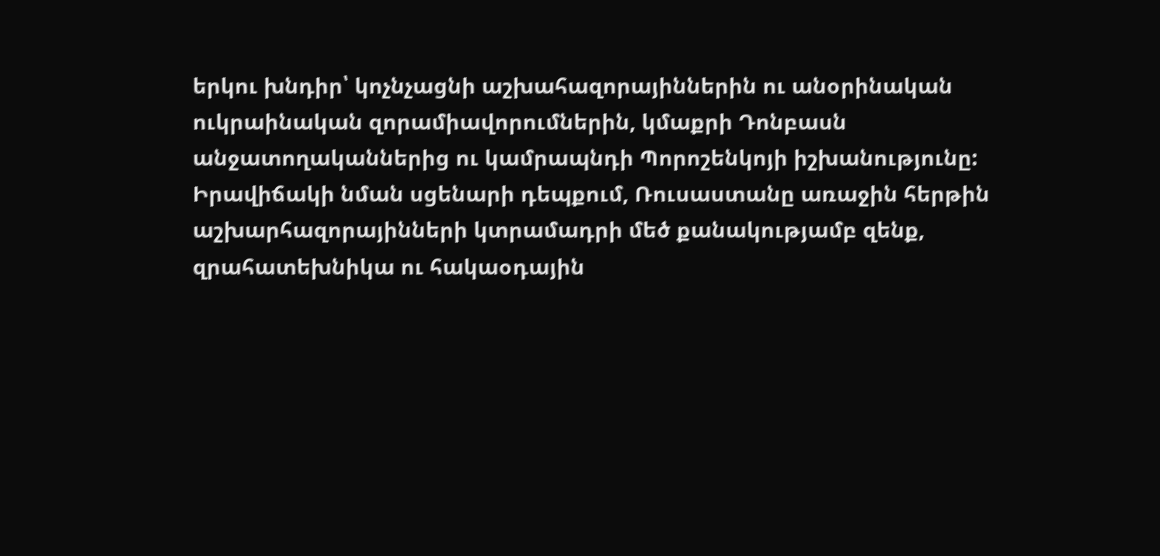երկու խնդիր՝ կոչնչացնի աշխահազորայիններին ու անօրինական ուկրաինական զորամիավորումներին, կմաքրի Դոնբասն անջատողականներից ու կամրապնդի Պորոշենկոյի իշխանությունը:
Իրավիճակի նման սցենարի դեպքում, Ռուսաստանը առաջին հերթին աշխարհազորայինների կտրամադրի մեծ քանակությամբ զենք, զրահատեխնիկա ու հակաօդային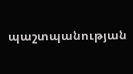պաշտպանության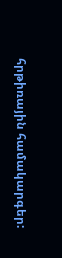հրթիռային համակարգեր: